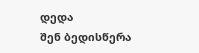დედა
შენ ბედისწერა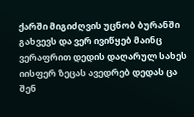ქარში მიგიძღვის უცნობ ბურანში გახვევს და ვერ ივიწყებ მაინც ვერაფრით დედის დაღარულ სახეს იისფერ ზეცას ავედრებ დედას ცა შენ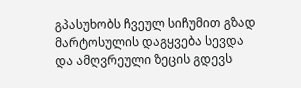გპასუხობს ჩვეულ სიჩუმით გზად მარტოსულის დაგყვება სევდა და ამღვრეული ზეცის გდევს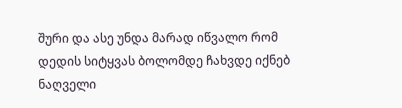შური და ასე უნდა მარად იწვალო რომ დედის სიტყვას ბოლომდე ჩახვდე იქნებ ნაღველი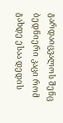გარდაიცვალოს შენც ბედნიერი კაცი რომ გახდე ესაა დედის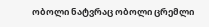ობოლი ნატვრაც ობოლი ცრემლი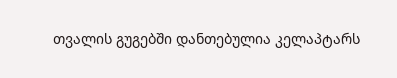თვალის გუგებში დანთებულია კელაპტარს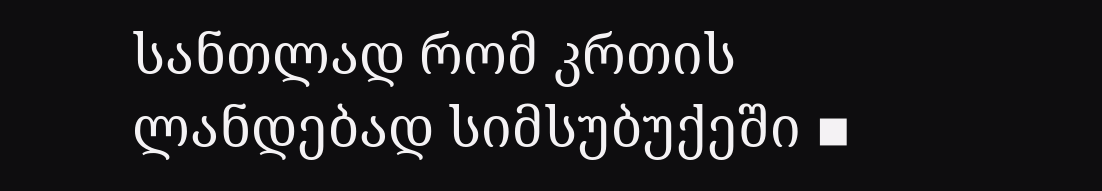სანთლად რომ კრთის ლანდებად სიმსუბუქეში ▪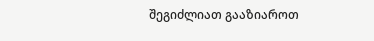შეგიძლიათ გააზიაროთ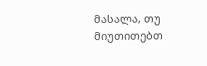მასალა, თუ მიუთითებთ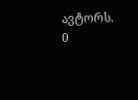ავტორს.
0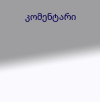კომენტარი